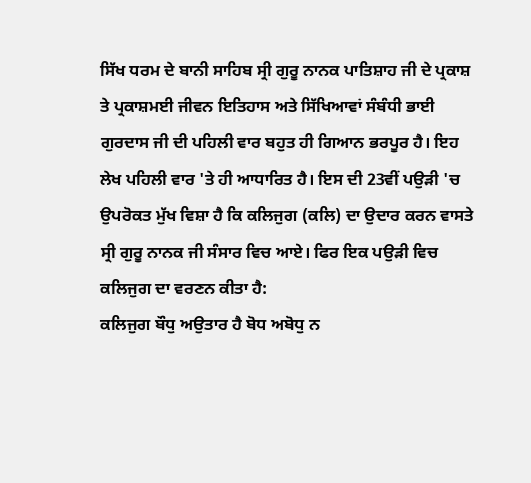ਸਿੱਖ ਧਰਮ ਦੇ ਬਾਨੀ ਸਾਹਿਬ ਸ੍ਰੀ ਗੁਰੂ ਨਾਨਕ ਪਾਤਿਸ਼ਾਹ ਜੀ ਦੇ ਪ੍ਰਕਾਸ਼ ਤੇ ਪ੍ਰਕਾਸ਼ਮਈ ਜੀਵਨ ਇਤਿਹਾਸ ਅਤੇ ਸਿੱਖਿਆਵਾਂ ਸੰਬੰਧੀ ਭਾਈ ਗੁਰਦਾਸ ਜੀ ਦੀ ਪਹਿਲੀ ਵਾਰ ਬਹੁਤ ਹੀ ਗਿਆਨ ਭਰਪੂਰ ਹੈ। ਇਹ ਲੇਖ ਪਹਿਲੀ ਵਾਰ 'ਤੇ ਹੀ ਆਧਾਰਿਤ ਹੈ। ਇਸ ਦੀ 23ਵੀਂ ਪਉੜੀ 'ਚ ਉਪਰੋਕਤ ਮੁੱਖ ਵਿਸ਼ਾ ਹੈ ਕਿ ਕਲਿਜੁਗ (ਕਲਿ) ਦਾ ਉਦਾਰ ਕਰਨ ਵਾਸਤੇ ਸ੍ਰੀ ਗੁਰੂ ਨਾਨਕ ਜੀ ਸੰਸਾਰ ਵਿਚ ਆਏ। ਫਿਰ ਇਕ ਪਉੜੀ ਵਿਚ ਕਲਿਜੁਗ ਦਾ ਵਰਣਨ ਕੀਤਾ ਹੈ:
ਕਲਿਜੁਗ ਬੌਧੁ ਅਉਤਾਰ ਹੈ ਬੋਧ ਅਬੋਧੁ ਨ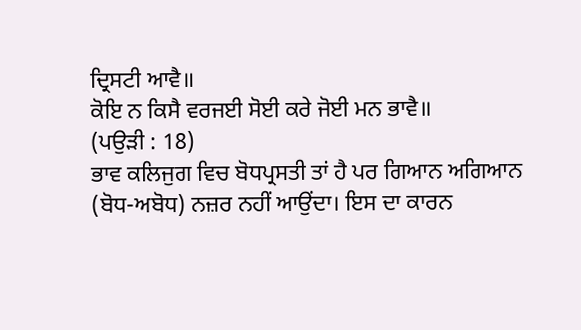ਦ੍ਰਿਸਟੀ ਆਵੈ॥
ਕੋਇ ਨ ਕਿਸੈ ਵਰਜਈ ਸੋਈ ਕਰੇ ਜੋਈ ਮਨ ਭਾਵੈ॥
(ਪਉੜੀ : 18)
ਭਾਵ ਕਲਿਜੁਗ ਵਿਚ ਬੋਧਪ੍ਰਸਤੀ ਤਾਂ ਹੈ ਪਰ ਗਿਆਨ ਅਗਿਆਨ (ਬੋਧ-ਅਬੋਧ) ਨਜ਼ਰ ਨਹੀਂ ਆਉਂਦਾ। ਇਸ ਦਾ ਕਾਰਨ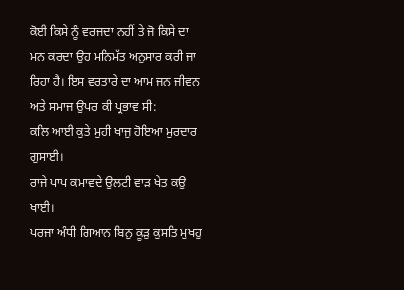ਕੋਈ ਕਿਸੇ ਨੂੰ ਵਰਜਦਾ ਨਹੀਂ ਤੇ ਜੋ ਕਿਸੇ ਦਾ ਮਨ ਕਰਦਾ ਉਹ ਮਨਿਮੱਤ ਅਨੁਸਾਰ ਕਰੀ ਜਾ ਰਿਹਾ ਹੈ। ਇਸ ਵਰਤਾਰੇ ਦਾ ਆਮ ਜਨ ਜੀਵਨ ਅਤੇ ਸਮਾਜ ਉਪਰ ਕੀ ਪ੍ਰਭਾਵ ਸੀ:
ਕਲਿ ਆਈ ਕੁਤੇ ਮੁਹੀ ਖਾਜੁ ਹੋਇਆ ਮੁਰਦਾਰ ਗੁਸਾਈ।
ਰਾਜੇ ਪਾਪ ਕਮਾਵਦੇ ਉਲਟੀ ਵਾੜ ਖੇਤ ਕਉ ਖਾਈ।
ਪਰਜਾ ਅੰਧੀ ਗਿਆਨ ਬਿਨੁ ਕੂੜੁ ਕੁਸਤਿ ਮੁਖਹੁ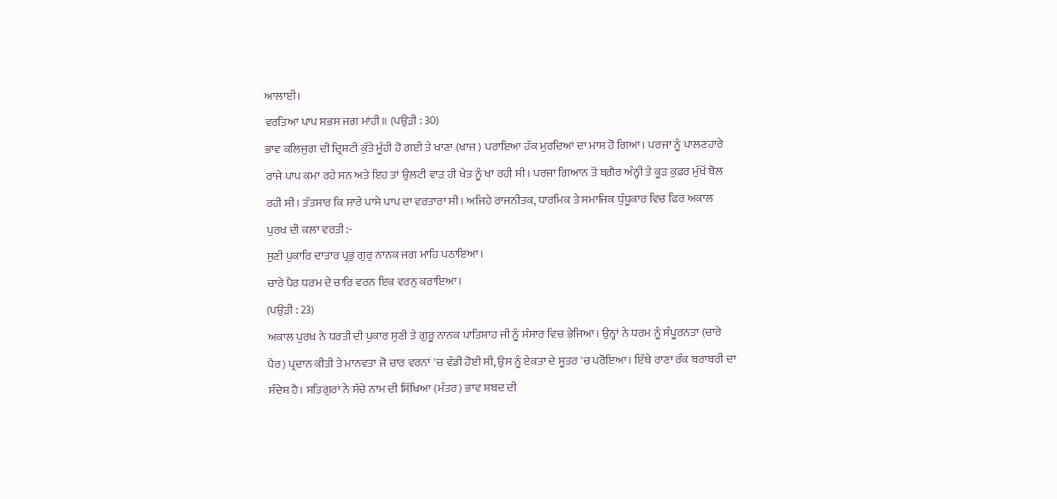ਆਲਾਈ।
ਵਰਤਿਆ ਪਾਪ ਸਭਸ ਜਗ ਮਾਂਹੀ॥ (ਪਉੜੀ : 30)
ਭਾਵ ਕਲਿਜੁਗ ਦੀ ਦ੍ਰਿਸ਼ਟੀ ਕੁੱਤੇ ਮੂੰਹੀ ਹੋ ਗਈ ਤੇ ਖਾਣਾ (ਖਾਜ) ਪਰਾਇਆ ਹੱਕ ਮੁਰਦਿਆਂ ਦਾ ਮਾਸ ਹੋ ਗਿਆ। ਪਰਜਾ ਨੂੰ ਪਾਲਣਹਾਰੇ ਰਾਜੇ ਪਾਪ ਕਮਾ ਰਹੇ ਸਨ ਅਤੇ ਇਹ ਤਾਂ ਉਲਟੀ ਵਾੜ ਹੀ ਖੇਤ ਨੂੰ ਖਾ ਰਹੀ ਸੀ। ਪਰਜਾ ਗਿਆਨ ਤੋਂ ਬਗ਼ੈਰ ਅੰਨ੍ਹੀ ਤੇ ਕੂੜ ਕੁਫ਼ਰ ਮੁੱਖੋਂ ਬੋਲ ਰਹੀ ਸੀ। ਤੱਤਸਾਰ ਕਿ ਸਾਰੇ ਪਾਸੇ ਪਾਪ ਦਾ ਵਰਤਾਰਾ ਸੀ। ਅਜਿਹੇ ਰਾਜਨੀਤਕ, ਧਾਰਮਿਕ ਤੇ ਸਮਾਜਿਕ ਧੁੰਧੂਕਾਰ ਵਿਚ ਫਿਰ ਅਕਾਲ ਪੁਰਖ ਦੀ ਕਲਾ ਵਰਤੀ:-
ਸੁਣੀ ਪੁਕਾਰਿ ਦਾਤਾਰ ਪ੍ਰਭੁ ਗੁਰੁ ਨਾਨਕ ਜਗ ਮਾਹਿ ਪਠਾਇਆ।
ਚਾਰੇ ਪੈਰ ਧਰਮ ਦੇ ਚਾਰਿ ਵਰਨ ਇਕ ਵਰਨੁ ਕਰਾਇਆ।
(ਪਉੜੀ : 23)
ਅਕਾਲ ਪੁਰਖ ਨੇ ਧਰਤੀ ਦੀ ਪੁਕਾਰ ਸੁਣੀ ਤੇ ਗੁਰੂ ਨਾਨਕ ਪਾਤਿਸ਼ਾਹ ਜੀ ਨੂੰ ਸੰਸਾਰ ਵਿਚ ਭੇਜਿਆ। ਉਨ੍ਹਾਂ ਨੇ ਧਰਮ ਨੂੰ ਸੰਪੂਰਨਤਾ (ਚਾਰੇ ਪੈਰ) ਪ੍ਰਦਾਨ ਕੀਤੀ ਤੇ ਮਾਨਵਤਾ ਜੋ ਚਾਰ ਵਰਨਾਂ 'ਚ ਵੰਡੀ ਹੋਈ ਸੀ, ਉਸ ਨੂੰ ਏਕਤਾ ਦੇ ਸੂਤਰ 'ਚ ਪਰੋਇਆ। ਇੱਥੇ ਰਾਣਾ ਰੰਕ ਬਰਾਬਰੀ ਦਾ ਸੰਦੇਸ਼ ਹੈ। ਸਤਿਗੁਰਾਂ ਨੇ ਸੱਚੇ ਨਾਮ ਦੀ ਸਿੱਖਿਆ (ਮੰਤਰ) ਭਾਵ ਸ਼ਬਦ ਦੀ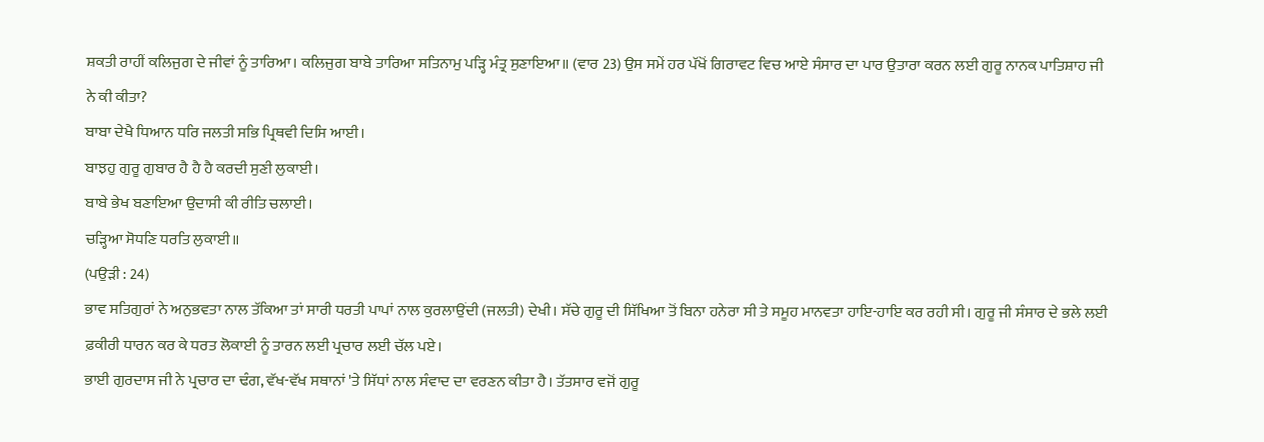ਸ਼ਕਤੀ ਰਾਹੀਂ ਕਲਿਜੁਗ ਦੇ ਜੀਵਾਂ ਨੂੰ ਤਾਰਿਆ। ਕਲਿਜੁਗ ਬਾਬੇ ਤਾਰਿਆ ਸਤਿਨਾਮੁ ਪੜ੍ਹਿ ਮੰਤ੍ਰ ਸੁਣਾਇਆ॥ (ਵਾਰ 23) ਉਸ ਸਮੇਂ ਹਰ ਪੱਖੋਂ ਗਿਰਾਵਟ ਵਿਚ ਆਏ ਸੰਸਾਰ ਦਾ ਪਾਰ ਉਤਾਰਾ ਕਰਨ ਲਈ ਗੁਰੂ ਨਾਨਕ ਪਾਤਿਸ਼ਾਹ ਜੀ ਨੇ ਕੀ ਕੀਤਾ?
ਬਾਬਾ ਦੇਖੈ ਧਿਆਨ ਧਰਿ ਜਲਤੀ ਸਭਿ ਪ੍ਰਿਥਵੀ ਦਿਸਿ ਆਈ।
ਬਾਝਹੁ ਗੁਰੂ ਗੁਬਾਰ ਹੈ ਹੈ ਹੈ ਕਰਦੀ ਸੁਣੀ ਲੁਕਾਈ।
ਬਾਬੇ ਭੇਖ ਬਣਾਇਆ ਉਦਾਸੀ ਕੀ ਰੀਤਿ ਚਲਾਈ।
ਚੜ੍ਹਿਆ ਸੋਧਣਿ ਧਰਤਿ ਲੁਕਾਈ॥
(ਪਉੜੀ : 24)
ਭਾਵ ਸਤਿਗੁਰਾਂ ਨੇ ਅਨੁਭਵਤਾ ਨਾਲ ਤੱਕਿਆ ਤਾਂ ਸਾਰੀ ਧਰਤੀ ਪਾਪਾਂ ਨਾਲ ਕੁਰਲਾਉਂਦੀ (ਜਲਤੀ) ਦੇਖੀ। ਸੱਚੇ ਗੁਰੂ ਦੀ ਸਿੱਖਿਆ ਤੋਂ ਬਿਨਾ ਹਨੇਰਾ ਸੀ ਤੇ ਸਮੂਹ ਮਾਨਵਤਾ ਹਾਇ-ਹਾਇ ਕਰ ਰਹੀ ਸੀ। ਗੁਰੂ ਜੀ ਸੰਸਾਰ ਦੇ ਭਲੇ ਲਈ ਫ਼ਕੀਰੀ ਧਾਰਨ ਕਰ ਕੇ ਧਰਤ ਲੋਕਾਈ ਨੂੰ ਤਾਰਨ ਲਈ ਪ੍ਰਚਾਰ ਲਈ ਚੱਲ ਪਏ।
ਭਾਈ ਗੁਰਦਾਸ ਜੀ ਨੇ ਪ੍ਰਚਾਰ ਦਾ ਢੰਗ, ਵੱਖ-ਵੱਖ ਸਥਾਨਾਂ 'ਤੇ ਸਿੱਧਾਂ ਨਾਲ ਸੰਵਾਦ ਦਾ ਵਰਣਨ ਕੀਤਾ ਹੈ। ਤੱਤਸਾਰ ਵਜੋਂ ਗੁਰੂ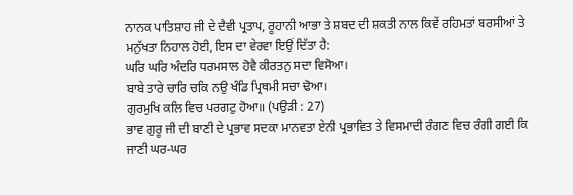ਨਾਨਕ ਪਾਤਿਸ਼ਾਹ ਜੀ ਦੇ ਦੈਵੀ ਪ੍ਰਤਾਪ, ਰੂਹਾਨੀ ਆਭਾ ਤੇ ਸ਼ਬਦ ਦੀ ਸ਼ਕਤੀ ਨਾਲ ਕਿਵੇਂ ਰਹਿਮਤਾਂ ਬਰਸੀਆਂ ਤੇ ਮਨੁੱਖਤਾ ਨਿਹਾਲ ਹੋਈ, ਇਸ ਦਾ ਵੇਰਵਾ ਇਉਂ ਦਿੱਤਾ ਹੈ:
ਘਰਿ ਘਰਿ ਅੰਦਰਿ ਧਰਮਸਾਲ ਹੋਵੈ ਕੀਰਤਨੁ ਸਦਾ ਵਿਸੋਆ।
ਬਾਬੇ ਤਾਰੇ ਚਾਰਿ ਚਕਿ ਨਉ ਖੰਡਿ ਪ੍ਰਿਥਮੀ ਸਚਾ ਢੋਆ।
ਗੁਰਮੁਖਿ ਕਲਿ ਵਿਚ ਪਰਗਟੁ ਹੋਆ॥ (ਪਉੜੀ : 27)
ਭਾਵ ਗੁਰੂ ਜੀ ਦੀ ਬਾਣੀ ਦੇ ਪ੍ਰਭਾਵ ਸਦਕਾ ਮਾਨਵਤਾ ਏਨੀ ਪ੍ਰਭਾਵਿਤ ਤੇ ਵਿਸਮਾਦੀ ਰੰਗਣ ਵਿਚ ਰੰਗੀ ਗਈ ਕਿ ਜਾਣੀ ਘਰ-ਘਰ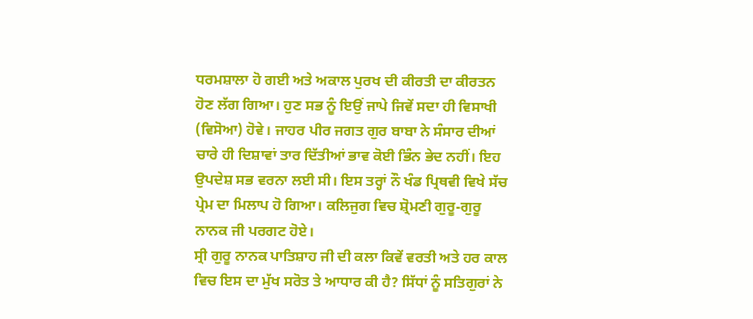ਧਰਮਸ਼ਾਲਾ ਹੋ ਗਈ ਅਤੇ ਅਕਾਲ ਪੁਰਖ ਦੀ ਕੀਰਤੀ ਦਾ ਕੀਰਤਨ ਹੋਣ ਲੱਗ ਗਿਆ। ਹੁਣ ਸਭ ਨੂੰ ਇਉਂ ਜਾਪੇ ਜਿਵੇਂ ਸਦਾ ਹੀ ਵਿਸਾਖੀ (ਵਿਸੋਆ) ਹੋਵੇ। ਜਾਹਰ ਪੀਰ ਜਗਤ ਗੁਰ ਬਾਬਾ ਨੇ ਸੰਸਾਰ ਦੀਆਂ ਚਾਰੇ ਹੀ ਦਿਸ਼ਾਵਾਂ ਤਾਰ ਦਿੱਤੀਆਂ ਭਾਵ ਕੋਈ ਭਿੰਨ ਭੇਦ ਨਹੀਂ। ਇਹ ਉਪਦੇਸ਼ ਸਭ ਵਰਨਾ ਲਈ ਸੀ। ਇਸ ਤਰ੍ਹਾਂ ਨੌ ਖੰਡ ਪ੍ਰਿਥਵੀ ਵਿਖੇ ਸੱਚ ਪ੍ਰੇਮ ਦਾ ਮਿਲਾਪ ਹੋ ਗਿਆ। ਕਲਿਜੁਗ ਵਿਚ ਸ਼੍ਰੋਮਣੀ ਗੁਰੂ-ਗੁਰੂ ਨਾਨਕ ਜੀ ਪਰਗਟ ਹੋਏ।
ਸ੍ਰੀ ਗੁਰੂ ਨਾਨਕ ਪਾਤਿਸ਼ਾਹ ਜੀ ਦੀ ਕਲਾ ਕਿਵੇਂ ਵਰਤੀ ਅਤੇ ਹਰ ਕਾਲ ਵਿਚ ਇਸ ਦਾ ਮੁੱਖ ਸਰੋਤ ਤੇ ਆਧਾਰ ਕੀ ਹੈ? ਸਿੱਧਾਂ ਨੂੰ ਸਤਿਗੁਰਾਂ ਨੇ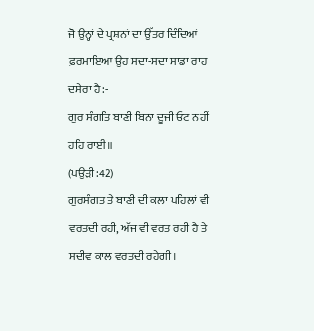ਜੋ ਉਨ੍ਹਾਂ ਦੇ ਪ੍ਰਸ਼ਨਾਂ ਦਾ ਉੱਤਰ ਦਿੰਦਿਆਂ ਫ਼ਰਮਾਇਆ ਉਹ ਸਦਾ-ਸਦਾ ਸਾਡਾ ਰਾਹ ਦਸੇਰਾ ਹੈ:-
ਗੁਰ ਸੰਗਤਿ ਬਾਣੀ ਬਿਨਾ ਦੂਜੀ ਓਟ ਨਹੀਂ ਹਹਿ ਰਾਈ॥
(ਪਉੜੀ:42)
ਗੁਰਸੰਗਤ ਤੇ ਬਾਣੀ ਦੀ ਕਲਾ ਪਹਿਲਾਂ ਵੀ ਵਰਤਦੀ ਰਹੀ, ਅੱਜ ਵੀ ਵਰਤ ਰਹੀ ਹੈ ਤੇ ਸਦੀਵ ਕਾਲ ਵਰਤਦੀ ਰਹੇਗੀ।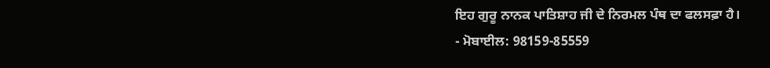ਇਹ ਗੁਰੂ ਨਾਨਕ ਪਾਤਿਸ਼ਾਹ ਜੀ ਦੇ ਨਿਰਮਲ ਪੰਥ ਦਾ ਫਲਸਫ਼ਾ ਹੈ।
- ਮੋਬਾਈਲ: 98159-85559